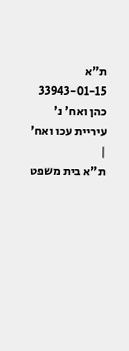ת"א 33943-01-15 כהן ואח' נ' עיריית עכו ואח'
|
ת"א בית משפט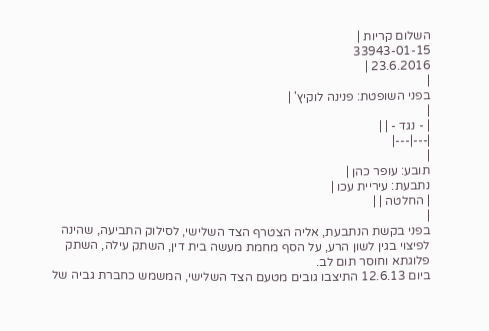השלום קריות |
33943-01-15
23.6.2016 |
|
בפני השופטת: פנינה לוקיץ' |
|
| - נגד - | |
|---|---|
|
תובע: עופר כהן |
נתבעת: עיריית עכו |
| החלטה | |
|
בפני בקשת הנתבעת, אליה הצטרף הצד השלישי, לסילוק התביעה, שהינה לפיצוי בגין לשון הרע, על הסף מחמת מעשה בית דין, השתק עילה, השתק פלוגתא וחוסר תום לב.
ביום 12.6.13 התיצבו גובים מטעם הצד השלישי, המשמש כחברת גביה של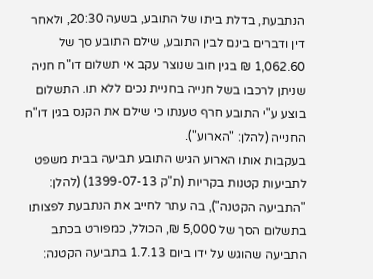הנתבעת, בדלת ביתו של התובע, בשעה 20:30, ולאחר דין ודברים בינם לבין התובע, שילם התובע סך של 1,062.60 ₪ בגין חוב שנוצר עקב אי תשלום דו"ח חניה שניתן לרכבו בשל חנייה בחניית נכים ללא תו. התשלום בוצע ע"י התובע חרף טענתו כי שילם את הקנס בגין דו"ח החנייה (להלן: "הארוע").
בעקבות אותו הארוע הגיש התובע תביעה בבית משפט לתביעות קטנות בקריות (ת"ק 1399-07-13) (להלן: "התביעה הקטנה"), בה עתר לחייב את הנתבעת לפצותו בתשלום הסך של 5,000 ₪, הכולל, כמפורט בכתב התביעה שהוגש על ידו ביום 1.7.13 בתביעה הקטנה: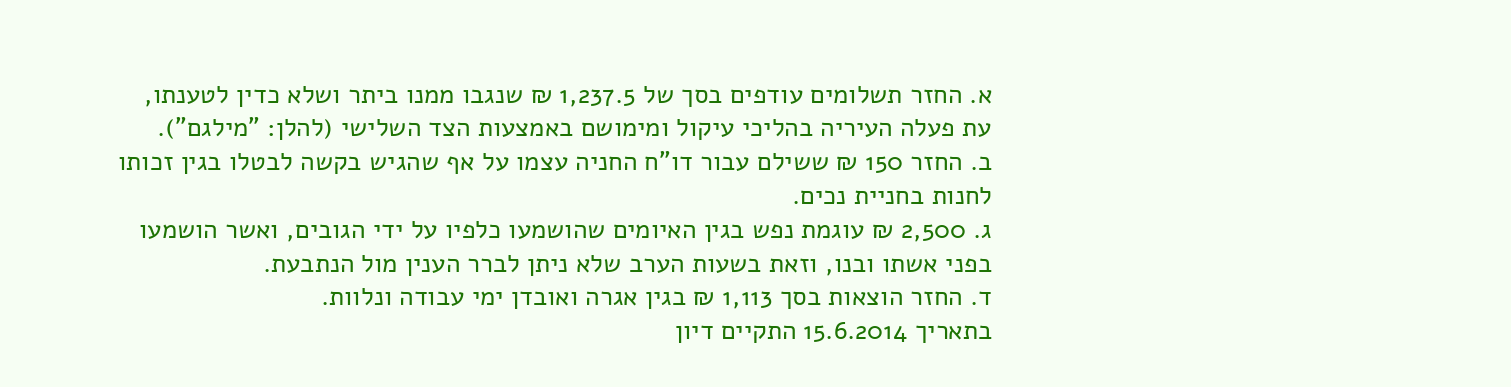א. החזר תשלומים עודפים בסך של 1,237.5 ₪ שנגבו ממנו ביתר ושלא כדין לטענתו, עת פעלה העיריה בהליכי עיקול ומימושם באמצעות הצד השלישי (להלן: "מילגם").
ב. החזר 150 ₪ ששילם עבור דו"ח החניה עצמו על אף שהגיש בקשה לבטלו בגין זכותו לחנות בחניית נכים.
ג. 2,500 ₪ עוגמת נפש בגין האיומים שהושמעו כלפיו על ידי הגובים, ואשר הושמעו בפני אשתו ובנו, וזאת בשעות הערב שלא ניתן לברר הענין מול הנתבעת.
ד. החזר הוצאות בסך 1,113 ₪ בגין אגרה ואובדן ימי עבודה ונלוות.
בתאריך 15.6.2014 התקיים דיון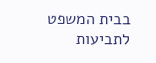בבית המשפט לתביעות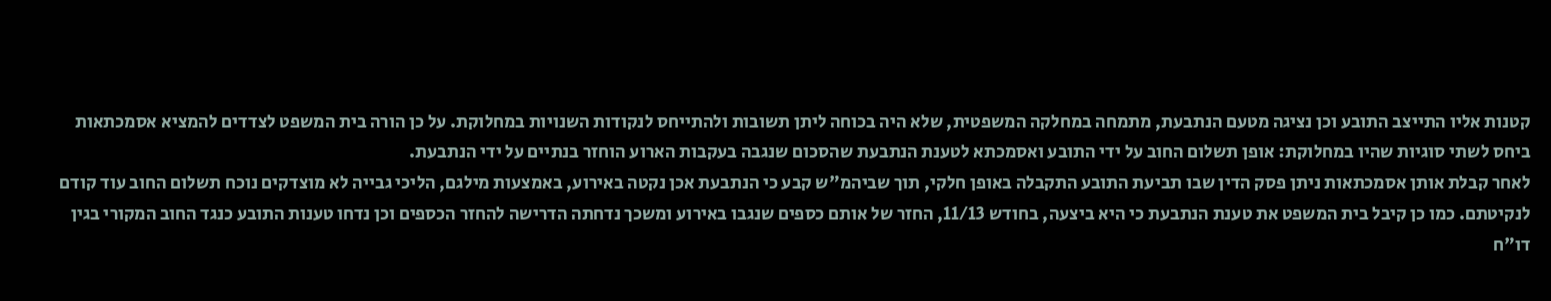קטנות אליו התייצב התובע וכן נציגה מטעם הנתבעת, מתמחה במחלקה המשפטית, שלא היה בכוחה ליתן תשובות ולהתייחס לנקודות השנויות במחלוקת. על כן הורה בית המשפט לצדדים להמציא אסמכתאות ביחס לשתי סוגיות שהיו במחלוקת: אופן תשלום החוב על ידי התובע ואסמכתא לטענת הנתבעת שהסכום שנגבה בעקבות הארוע הוחזר בנתיים על ידי הנתבעת.
לאחר קבלת אותן אסמכתאות ניתן פסק הדין שבו תביעת התובע התקבלה באופן חלקי, תוך שביהמ"ש קבע כי הנתבעת אכן נקטה באירוע, באמצעות מילגם, הליכי גבייה לא מוצדקים נוכח תשלום החוב עוד קודם לנקיטתם. כמו כן קיבל בית המשפט את טענת הנתבעת כי היא ביצעה, בחודש 11/13, החזר של אותם כספים שנגבו באירוע ומשכך נדחתה הדרישה להחזר הכספים וכן נדחו טענות התובע כנגד החוב המקורי בגין דו"ח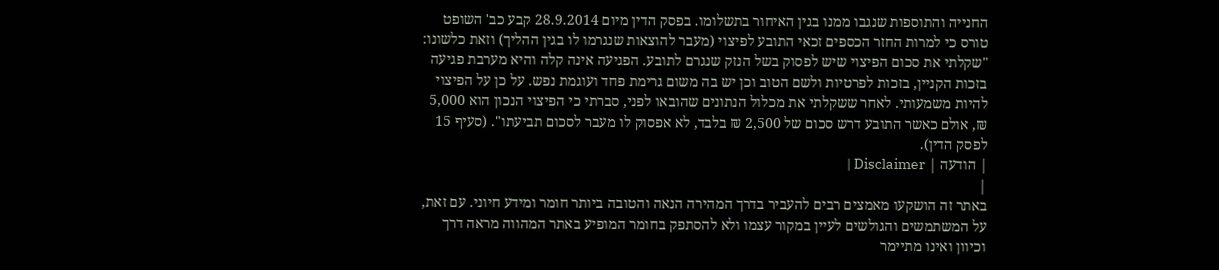החנייה והתוספות שנגבו ממנו בגין האיחור בתשלומו. בפסק הדין מיום 28.9.2014 קבע כב' השופט טורס כי למרות החזר הכספים זכאי התובע לפיצוי (מעבר להוצאות שנגרמו לו בגין ההליך) וזאת כלשונו:
"שקלתי את סכום הפיצוי שיש לפסוק בשל הנזק שנגרם לתובע. הפגיעה אינה קלה והיא מערבת פגיעה בזכות הקניין, בזכות לפרטיות ולשם הטוב וכן יש בה משום גרימת פחד ועוגמת נפש. על כן על הפיצוי להיות משמעותי. לאחר ששקלתי את מכלול הנתונים שהובאו לפני, סברתי כי הפיצוי הנכון הוא 5,000 ₪, אולם כאשר התובע דרש סכום של 2,500 ₪ בלבד, לא אפסוק לו מעבר לסכום תביעתו". (סעיף 15 לפסק הדין).
| הודעה | Disclaimer |
|
באתר זה הושקעו מאמצים רבים להעביר בדרך המהירה הנאה והטובה ביותר חומר ומידע חיוני. עם זאת, על המשתמשים והגולשים לעיין במקור עצמו ולא להסתפק בחומר המופיע באתר המהווה מראה דרך וכיוון ואינו מתיימר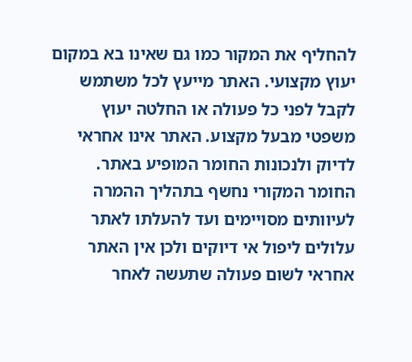להחליף את המקור כמו גם שאינו בא במקום יעוץ מקצועי. האתר מייעץ לכל משתמש לקבל לפני כל פעולה או החלטה יעוץ משפטי מבעל מקצוע. האתר אינו אחראי לדיוק ולנכונות החומר המופיע באתר. החומר המקורי נחשף בתהליך ההמרה לעיוותים מסויימים ועד להעלתו לאתר עלולים ליפול אי דיוקים ולכן אין האתר אחראי לשום פעולה שתעשה לאחר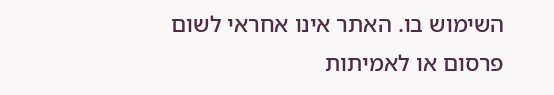השימוש בו. האתר אינו אחראי לשום פרסום או לאמיתות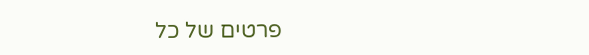פרטים של כל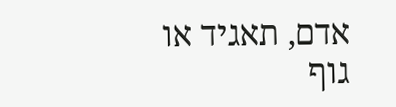אדם, תאגיד או גוף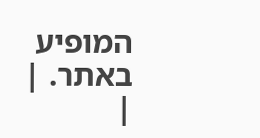המופיע באתר. |
|